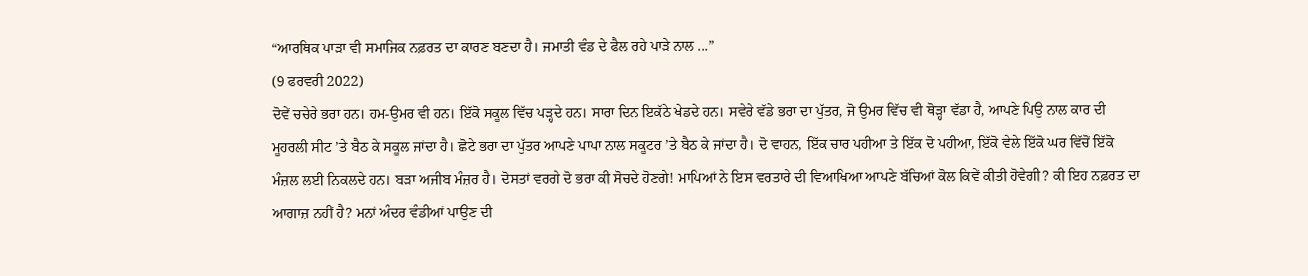“ਆਰਥਿਕ ਪਾੜਾ ਵੀ ਸਮਾਜਿਕ ਨਫ਼ਰਤ ਦਾ ਕਾਰਣ ਬਣਦਾ ਹੈ। ਜਮਾਤੀ ਵੰਡ ਦੇ ਫੈਲ ਰਹੇ ਪਾੜੇ ਨਾਲ ...”
(9 ਫਰਵਰੀ 2022)
ਦੋਵੇਂ ਚਚੇਰੇ ਭਰਾ ਹਨ। ਹਮ-ਉਮਰ ਵੀ ਹਨ। ਇੱਕੋ ਸਕੂਲ ਵਿੱਚ ਪੜ੍ਹਦੇ ਹਨ। ਸਾਰਾ ਦਿਨ ਇਕੱਠੇ ਖੇਡਦੇ ਹਨ। ਸਵੇਰੇ ਵੱਡੇ ਭਰਾ ਦਾ ਪੁੱਤਰ, ਜੋ ਉਮਰ ਵਿੱਚ ਵੀ ਥੋੜ੍ਹਾ ਵੱਡਾ ਹੈ, ਆਪਣੇ ਪਿਉ ਨਾਲ ਕਾਰ ਦੀ ਮੂਹਰਲੀ ਸੀਟ ’ਤੇ ਬੈਠ ਕੇ ਸਕੂਲ ਜਾਂਦਾ ਹੈ। ਛੋਟੇ ਭਰਾ ਦਾ ਪੁੱਤਰ ਆਪਣੇ ਪਾਪਾ ਨਾਲ ਸਕੂਟਰ ’ਤੇ ਬੈਠ ਕੇ ਜਾਂਦਾ ਹੈ। ਦੋ ਵਾਹਨ, ਇੱਕ ਚਾਰ ਪਹੀਆ ਤੇ ਇੱਕ ਦੋ ਪਹੀਆ, ਇੱਕੋ ਵੇਲੇ ਇੱਕੋ ਘਰ ਵਿੱਚੋਂ ਇੱਕੋ ਮੰਜ਼ਲ ਲਈ ਨਿਕਲਦੇ ਹਨ। ਬੜਾ ਅਜੀਬ ਮੰਜ਼ਰ ਹੈ। ਦੋਸਤਾਂ ਵਰਗੇ ਦੋ ਭਰਾ ਕੀ ਸੋਚਦੇ ਹੋਣਗੇ! ਮਾਪਿਆਂ ਨੇ ਇਸ ਵਰਤਾਰੇ ਦੀ ਵਿਆਖਿਆ ਆਪਣੇ ਬੱਚਿਆਂ ਕੋਲ ਕਿਵੇਂ ਕੀਤੀ ਹੋਵੇਗੀ? ਕੀ ਇਹ ਨਫ਼ਰਤ ਦਾ ਆਗਾਜ਼ ਨਹੀਂ ਹੈ? ਮਨਾਂ ਅੰਦਰ ਵੰਡੀਆਂ ਪਾਉਣ ਦੀ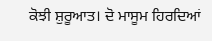ਕੋਝੀ ਸ਼ੁਰੂਆਤ। ਦੋ ਮਾਸੂਮ ਹਿਰਦਿਆਂ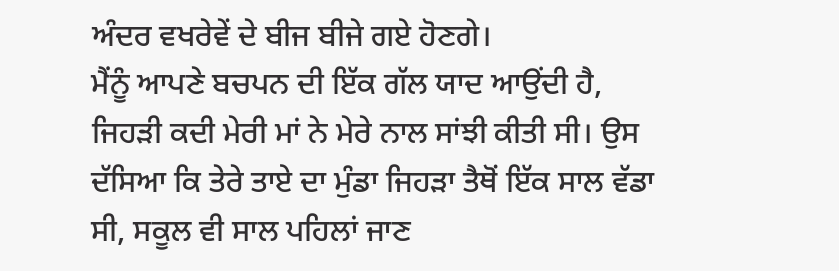ਅੰਦਰ ਵਖਰੇਵੇਂ ਦੇ ਬੀਜ ਬੀਜੇ ਗਏ ਹੋਣਗੇ।
ਮੈਂਨੂੰ ਆਪਣੇ ਬਚਪਨ ਦੀ ਇੱਕ ਗੱਲ ਯਾਦ ਆਉਂਦੀ ਹੈ, ਜਿਹੜੀ ਕਦੀ ਮੇਰੀ ਮਾਂ ਨੇ ਮੇਰੇ ਨਾਲ ਸਾਂਝੀ ਕੀਤੀ ਸੀ। ਉਸ ਦੱਸਿਆ ਕਿ ਤੇਰੇ ਤਾਏ ਦਾ ਮੁੰਡਾ ਜਿਹੜਾ ਤੈਥੋਂ ਇੱਕ ਸਾਲ ਵੱਡਾ ਸੀ, ਸਕੂਲ ਵੀ ਸਾਲ ਪਹਿਲਾਂ ਜਾਣ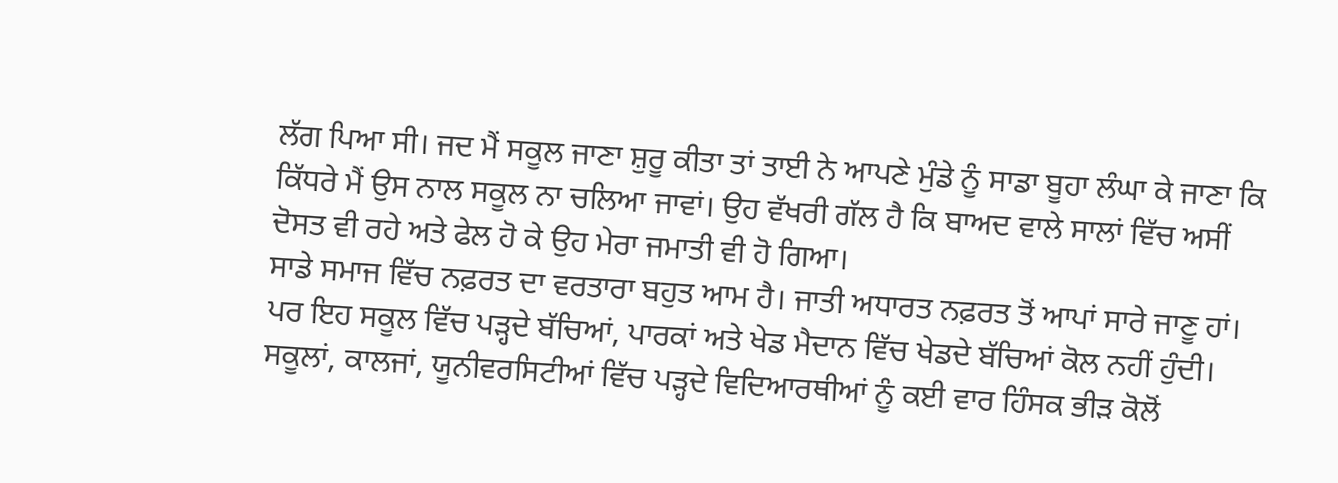ਲੱਗ ਪਿਆ ਸੀ। ਜਦ ਮੈਂ ਸਕੂਲ ਜਾਣਾ ਸ਼ੁਰੂ ਕੀਤਾ ਤਾਂ ਤਾਈ ਨੇ ਆਪਣੇ ਮੁੰਡੇ ਨੂੰ ਸਾਡਾ ਬੂਹਾ ਲੰਘਾ ਕੇ ਜਾਣਾ ਕਿ ਕਿੱਧਰੇ ਮੈਂ ਉਸ ਨਾਲ ਸਕੂਲ ਨਾ ਚਲਿਆ ਜਾਵਾਂ। ਉਹ ਵੱਖਰੀ ਗੱਲ ਹੈ ਕਿ ਬਾਅਦ ਵਾਲੇ ਸਾਲਾਂ ਵਿੱਚ ਅਸੀਂ ਦੋਸਤ ਵੀ ਰਹੇ ਅਤੇ ਫੇਲ ਹੋ ਕੇ ਉਹ ਮੇਰਾ ਜਮਾਤੀ ਵੀ ਹੋ ਗਿਆ।
ਸਾਡੇ ਸਮਾਜ ਵਿੱਚ ਨਫ਼ਰਤ ਦਾ ਵਰਤਾਰਾ ਬਹੁਤ ਆਮ ਹੈ। ਜਾਤੀ ਅਧਾਰਤ ਨਫ਼ਰਤ ਤੋਂ ਆਪਾਂ ਸਾਰੇ ਜਾਣੂ ਹਾਂ। ਪਰ ਇਹ ਸਕੂਲ ਵਿੱਚ ਪੜ੍ਹਦੇ ਬੱਚਿਆਂ, ਪਾਰਕਾਂ ਅਤੇ ਖੇਡ ਮੈਦਾਨ ਵਿੱਚ ਖੇਡਦੇ ਬੱਚਿਆਂ ਕੋਲ ਨਹੀਂ ਹੁੰਦੀ। ਸਕੂਲਾਂ, ਕਾਲਜਾਂ, ਯੂਨੀਵਰਸਿਟੀਆਂ ਵਿੱਚ ਪੜ੍ਹਦੇ ਵਿਦਿਆਰਥੀਆਂ ਨੂੰ ਕਈ ਵਾਰ ਹਿੰਸਕ ਭੀੜ ਕੋਲੋਂ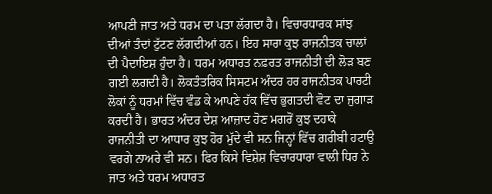ਆਪਣੀ ਜਾਤ ਅਤੇ ਧਰਮ ਦਾ ਪਤਾ ਲੱਗਦਾ ਹੈ। ਵਿਚਾਰਧਾਰਕ ਸਾਂਝ ਦੀਆਂ ਤੰਦਾਂ ਟੁੱਟਣ ਲੱਗਦੀਆਂ ਹਨ। ਇਹ ਸਾਰਾ ਕੁਝ ਰਾਜਨੀਤਕ ਚਾਲਾਂ ਦੀ ਪੈਦਾਇਸ਼ ਹੁੰਦਾ ਹੈ। ਧਰਮ ਅਧਾਰਤ ਨਫ਼ਰਤ ਰਾਜਨੀਤੀ ਦੀ ਲੋੜ ਬਣ ਗਈ ਲਗਦੀ ਹੈ। ਲੋਕਤੰਤਰਿਕ ਸਿਸਟਮ ਅੰਦਰ ਹਰ ਰਾਜਨੀਤਕ ਪਾਰਟੀ ਲੋਕਾਂ ਨੂੰ ਧਰਮਾਂ ਵਿੱਚ ਵੰਡ ਕੇ ਆਪਣੇ ਹੱਕ ਵਿੱਚ ਭੁਗਤਦੀ ਵੋਟ ਦਾ ਜੁਗਾੜ ਕਰਦੀ ਹੈ। ਭਾਰਤ ਅੰਦਰ ਦੇਸ਼ ਆਜ਼ਾਦ ਹੋਣ ਮਗਰੋਂ ਕੁਝ ਦਹਾਕੇ ਰਾਜਨੀਤੀ ਦਾ ਆਧਾਰ ਕੁਝ ਹੋਰ ਮੁੱਦੇ ਵੀ ਸਨ ਜਿਨ੍ਹਾਂ ਵਿੱਚ ਗਰੀਬੀ ਹਟਾਉ ਵਰਗੇ ਨਾਅਰੇ ਵੀ ਸਨ। ਫਿਰ ਕਿਸੇ ਵਿਸ਼ੇਸ਼ ਵਿਚਾਰਧਾਰਾ ਵਾਲੀ ਧਿਰ ਨੇ ਜਾਤ ਅਤੇ ਧਰਮ ਅਧਾਰਤ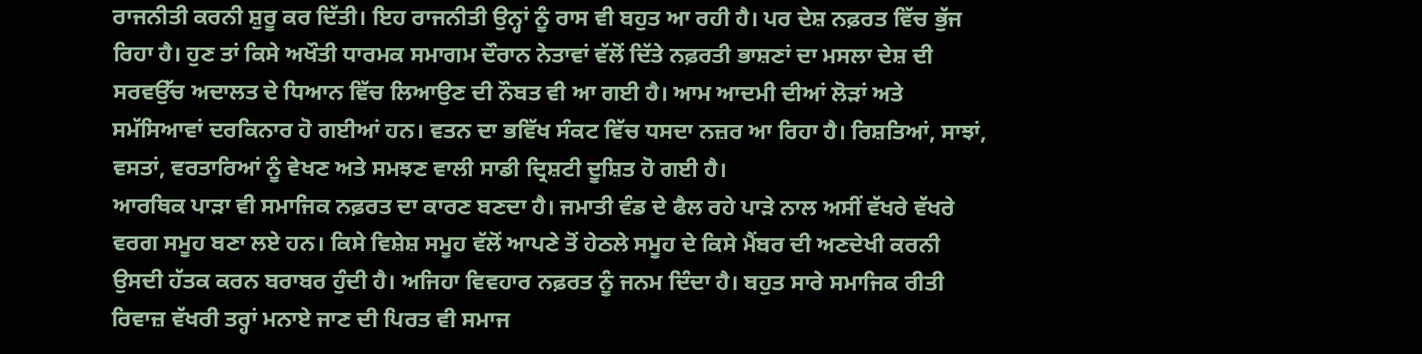ਰਾਜਨੀਤੀ ਕਰਨੀ ਸ਼ੁਰੂ ਕਰ ਦਿੱਤੀ। ਇਹ ਰਾਜਨੀਤੀ ਉਨ੍ਹਾਂ ਨੂੰ ਰਾਸ ਵੀ ਬਹੁਤ ਆ ਰਹੀ ਹੈ। ਪਰ ਦੇਸ਼ ਨਫ਼ਰਤ ਵਿੱਚ ਭੁੱਜ ਰਿਹਾ ਹੈ। ਹੁਣ ਤਾਂ ਕਿਸੇ ਅਖੌਤੀ ਧਾਰਮਕ ਸਮਾਗਮ ਦੌਰਾਨ ਨੇਤਾਵਾਂ ਵੱਲੋਂ ਦਿੱਤੇ ਨਫ਼ਰਤੀ ਭਾਸ਼ਣਾਂ ਦਾ ਮਸਲਾ ਦੇਸ਼ ਦੀ ਸਰਵਉੱਚ ਅਦਾਲਤ ਦੇ ਧਿਆਨ ਵਿੱਚ ਲਿਆਉਣ ਦੀ ਨੌਬਤ ਵੀ ਆ ਗਈ ਹੈ। ਆਮ ਆਦਮੀ ਦੀਆਂ ਲੋੜਾਂ ਅਤੇ ਸਮੱਸਿਆਵਾਂ ਦਰਕਿਨਾਰ ਹੋ ਗਈਆਂ ਹਨ। ਵਤਨ ਦਾ ਭਵਿੱਖ ਸੰਕਟ ਵਿੱਚ ਧਸਦਾ ਨਜ਼ਰ ਆ ਰਿਹਾ ਹੈ। ਰਿਸ਼ਤਿਆਂ, ਸਾਝਾਂ, ਵਸਤਾਂ, ਵਰਤਾਰਿਆਂ ਨੂੰ ਵੇਖਣ ਅਤੇ ਸਮਝਣ ਵਾਲੀ ਸਾਡੀ ਦ੍ਰਿਸ਼ਟੀ ਦੂਸ਼ਿਤ ਹੋ ਗਈ ਹੈ।
ਆਰਥਿਕ ਪਾੜਾ ਵੀ ਸਮਾਜਿਕ ਨਫ਼ਰਤ ਦਾ ਕਾਰਣ ਬਣਦਾ ਹੈ। ਜਮਾਤੀ ਵੰਡ ਦੇ ਫੈਲ ਰਹੇ ਪਾੜੇ ਨਾਲ ਅਸੀਂ ਵੱਖਰੇ ਵੱਖਰੇ ਵਰਗ ਸਮੂਹ ਬਣਾ ਲਏ ਹਨ। ਕਿਸੇ ਵਿਸ਼ੇਸ਼ ਸਮੂਹ ਵੱਲੋਂ ਆਪਣੇ ਤੋਂ ਹੇਠਲੇ ਸਮੂਹ ਦੇ ਕਿਸੇ ਮੈਂਬਰ ਦੀ ਅਣਦੇਖੀ ਕਰਨੀ ਉਸਦੀ ਹੱਤਕ ਕਰਨ ਬਰਾਬਰ ਹੁੰਦੀ ਹੈ। ਅਜਿਹਾ ਵਿਵਹਾਰ ਨਫ਼ਰਤ ਨੂੰ ਜਨਮ ਦਿੰਦਾ ਹੈ। ਬਹੁਤ ਸਾਰੇ ਸਮਾਜਿਕ ਰੀਤੀ ਰਿਵਾਜ਼ ਵੱਖਰੀ ਤਰ੍ਹਾਂ ਮਨਾਏ ਜਾਣ ਦੀ ਪਿਰਤ ਵੀ ਸਮਾਜ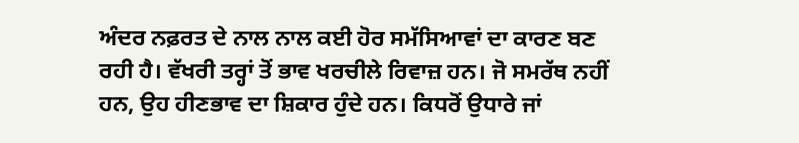ਅੰਦਰ ਨਫ਼ਰਤ ਦੇ ਨਾਲ ਨਾਲ ਕਈ ਹੋਰ ਸਮੱਸਿਆਵਾਂ ਦਾ ਕਾਰਣ ਬਣ ਰਹੀ ਹੈ। ਵੱਖਰੀ ਤਰ੍ਹਾਂ ਤੋਂ ਭਾਵ ਖਰਚੀਲੇ ਰਿਵਾਜ਼ ਹਨ। ਜੋ ਸਮਰੱਥ ਨਹੀਂ ਹਨ, ਉਹ ਹੀਣਭਾਵ ਦਾ ਸ਼ਿਕਾਰ ਹੁੰਦੇ ਹਨ। ਕਿਧਰੋਂ ਉਧਾਰੇ ਜਾਂ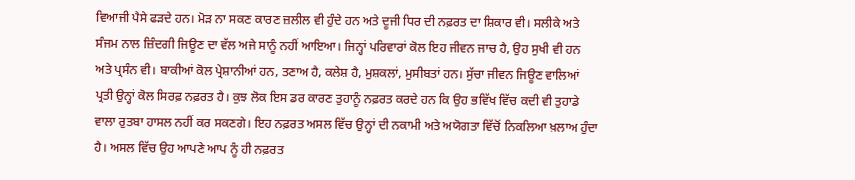ਵਿਆਜੀ ਪੈਸੇ ਫੜਦੇ ਹਨ। ਮੋੜ ਨਾ ਸਕਣ ਕਾਰਣ ਜ਼ਲੀਲ ਵੀ ਹੁੰਦੇ ਹਨ ਅਤੇ ਦੂਜੀ ਧਿਰ ਦੀ ਨਫ਼ਰਤ ਦਾ ਸ਼ਿਕਾਰ ਵੀ। ਸਲੀਕੇ ਅਤੇ ਸੰਜਮ ਨਾਲ ਜ਼ਿੰਦਗੀ ਜਿਊਣ ਦਾ ਵੱਲ ਅਜੇ ਸਾਨੂੰ ਨਹੀਂ ਆਇਆ। ਜਿਨ੍ਹਾਂ ਪਰਿਵਾਰਾਂ ਕੋਲ ਇਹ ਜੀਵਨ ਜਾਚ ਹੈ, ਉਹ ਸੁਖੀ ਵੀ ਹਨ ਅਤੇ ਪ੍ਰਸੰਨ ਵੀ। ਬਾਕੀਆਂ ਕੋਲ ਪ੍ਰੇਸ਼ਾਨੀਆਂ ਹਨ, ਤਣਾਅ ਹੈ, ਕਲੇਸ਼ ਹੈ, ਮੁਸ਼ਕਲਾਂ, ਮੁਸੀਬਤਾਂ ਹਨ। ਸੁੱਚਾ ਜੀਵਨ ਜਿਊਣ ਵਾਲਿਆਂ ਪ੍ਰਤੀ ਉਨ੍ਹਾਂ ਕੋਲ ਸਿਰਫ਼ ਨਫ਼ਰਤ ਹੈ। ਕੁਝ ਲੋਕ ਇਸ ਡਰ ਕਾਰਣ ਤੁਹਾਨੂੰ ਨਫ਼ਰਤ ਕਰਦੇ ਹਨ ਕਿ ਉਹ ਭਵਿੱਖ ਵਿੱਚ ਕਦੀ ਵੀ ਤੁਹਾਡੇ ਵਾਲਾ ਰੁਤਬਾ ਹਾਸਲ ਨਹੀਂ ਕਰ ਸਕਣਗੇ। ਇਹ ਨਫ਼ਰਤ ਅਸਲ ਵਿੱਚ ਉਨ੍ਹਾਂ ਦੀ ਨਕਾਮੀ ਅਤੇ ਅਯੋਗਤਾ ਵਿੱਚੋਂ ਨਿਕਲਿਆ ਖ਼ਲਾਅ ਹੁੰਦਾ ਹੈ। ਅਸਲ ਵਿੱਚ ਉਹ ਆਪਣੇ ਆਪ ਨੂੰ ਹੀ ਨਫ਼ਰਤ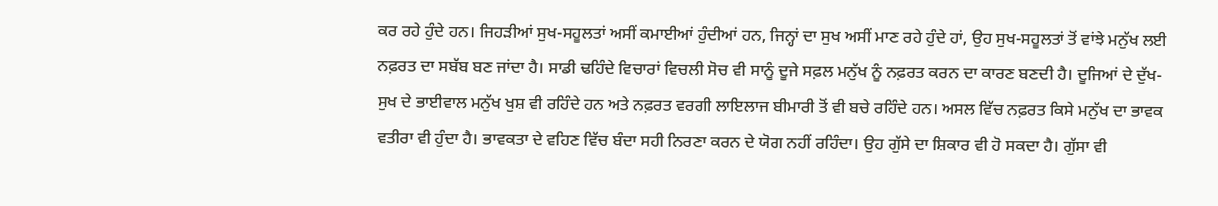ਕਰ ਰਹੇ ਹੁੰਦੇ ਹਨ। ਜਿਹੜੀਆਂ ਸੁਖ-ਸਹੂਲਤਾਂ ਅਸੀਂ ਕਮਾਈਆਂ ਹੁੰਦੀਆਂ ਹਨ, ਜਿਨ੍ਹਾਂ ਦਾ ਸੁਖ ਅਸੀਂ ਮਾਣ ਰਹੇ ਹੁੰਦੇ ਹਾਂ, ਉਹ ਸੁਖ-ਸਹੂਲਤਾਂ ਤੋਂ ਵਾਂਝੇ ਮਨੁੱਖ ਲਈ ਨਫ਼ਰਤ ਦਾ ਸਬੱਬ ਬਣ ਜਾਂਦਾ ਹੈ। ਸਾਡੀ ਢਹਿੰਦੇ ਵਿਚਾਰਾਂ ਵਿਚਲੀ ਸੋਚ ਵੀ ਸਾਨੂੰ ਦੂਜੇ ਸਫ਼ਲ ਮਨੁੱਖ ਨੂੰ ਨਫ਼ਰਤ ਕਰਨ ਦਾ ਕਾਰਣ ਬਣਦੀ ਹੈ। ਦੂਜਿਆਂ ਦੇ ਦੁੱਖ-ਸੁਖ ਦੇ ਭਾਈਵਾਲ ਮਨੁੱਖ ਖੁਸ਼ ਵੀ ਰਹਿੰਦੇ ਹਨ ਅਤੇ ਨਫ਼ਰਤ ਵਰਗੀ ਲਾਇਲਾਜ ਬੀਮਾਰੀ ਤੋਂ ਵੀ ਬਚੇ ਰਹਿੰਦੇ ਹਨ। ਅਸਲ ਵਿੱਚ ਨਫ਼ਰਤ ਕਿਸੇ ਮਨੁੱਖ ਦਾ ਭਾਵਕ ਵਤੀਰਾ ਵੀ ਹੁੰਦਾ ਹੈ। ਭਾਵਕਤਾ ਦੇ ਵਹਿਣ ਵਿੱਚ ਬੰਦਾ ਸਹੀ ਨਿਰਣਾ ਕਰਨ ਦੇ ਯੋਗ ਨਹੀਂ ਰਹਿੰਦਾ। ਉਹ ਗੁੱਸੇ ਦਾ ਸ਼ਿਕਾਰ ਵੀ ਹੋ ਸਕਦਾ ਹੈ। ਗੁੱਸਾ ਵੀ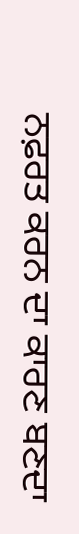ਨਫ਼ਰਤ ਕਰਨ ਦਾ ਕਾਰਣ ਬਣਦਾ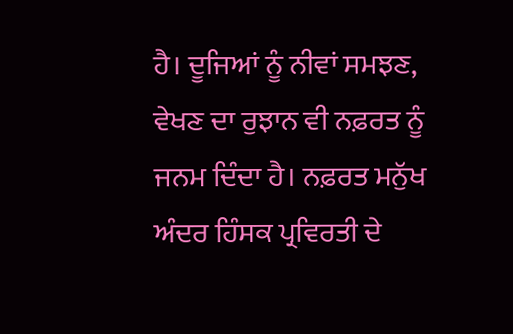ਹੈ। ਦੂਜਿਆਂ ਨੂੰ ਨੀਵਾਂ ਸਮਝਣ, ਵੇਖਣ ਦਾ ਰੁਝਾਨ ਵੀ ਨਫ਼ਰਤ ਨੂੰ ਜਨਮ ਦਿੰਦਾ ਹੈ। ਨਫ਼ਰਤ ਮਨੁੱਖ ਅੰਦਰ ਹਿੰਸਕ ਪ੍ਰਵਿਰਤੀ ਦੇ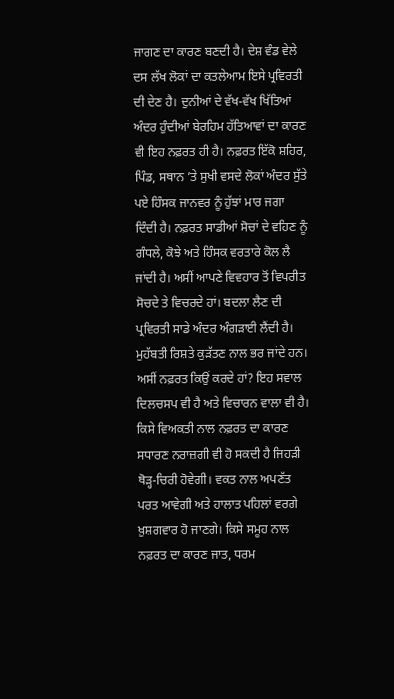ਜਾਗਣ ਦਾ ਕਾਰਣ ਬਣਦੀ ਹੈ। ਦੇਸ਼ ਵੰਡ ਵੇਲੇ ਦਸ ਲੱਖ ਲੋਕਾਂ ਦਾ ਕਤਲੇਆਮ ਇਸੇ ਪ੍ਰਵਿਰਤੀ ਦੀ ਦੇਣ ਹੈ। ਦੁਨੀਆਂ ਦੇ ਵੱਖ-ਵੱਖ ਖਿੱਤਿਆਂ ਅੰਦਰ ਹੁੰਦੀਆਂ ਬੇਰਹਿਮ ਹੱਤਿਆਵਾਂ ਦਾ ਕਾਰਣ ਵੀ ਇਹ ਨਫ਼ਰਤ ਹੀ ਹੈ। ਨਫ਼ਰਤ ਇੱਕੋ ਸ਼ਹਿਰ, ਪਿੰਡ, ਸਥਾਨ ’ਤੇ ਸੁਖੀ ਵਸਦੇ ਲੋਕਾਂ ਅੰਦਰ ਸੁੱਤੇ ਪਏ ਹਿੰਸਕ ਜਾਨਵਰ ਨੂੰ ਹੁੱਝਾਂ ਮਾਰ ਜਗਾ ਦਿੰਦੀ ਹੈ। ਨਫ਼ਰਤ ਸਾਡੀਆਂ ਸੋਚਾਂ ਦੇ ਵਹਿਣ ਨੂੰ ਗੰਧਲੇ, ਕੋਝੇ ਅਤੇ ਹਿੰਸਕ ਵਰਤਾਰੇ ਕੋਲ ਲੈ ਜਾਂਦੀ ਹੈ। ਅਸੀਂ ਆਪਣੇ ਵਿਵਹਾਰ ਤੋਂ ਵਿਪਰੀਤ ਸੋਚਦੇ ਤੇ ਵਿਚਰਦੇ ਹਾਂ। ਬਦਲਾ ਲੈਣ ਦੀ ਪ੍ਰਵਿਰਤੀ ਸਾਡੇ ਅੰਦਰ ਅੰਗੜਾਈ ਲੈਂਦੀ ਹੈ। ਮੁਹੱਬਤੀ ਰਿਸ਼ਤੇ ਕੁੜੱਤਣ ਨਾਲ ਭਰ ਜਾਂਦੇ ਹਨ।
ਅਸੀਂ ਨਫ਼ਰਤ ਕਿਉਂ ਕਰਦੇ ਹਾਂ? ਇਹ ਸਵਾਲ ਦਿਲਚਸਪ ਵੀ ਹੈ ਅਤੇ ਵਿਚਾਰਨ ਵਾਲਾ ਵੀ ਹੈ। ਕਿਸੇ ਵਿਅਕਤੀ ਨਾਲ ਨਫ਼ਰਤ ਦਾ ਕਾਰਣ ਸਧਾਰਣ ਨਰਾਜ਼ਗੀ ਵੀ ਹੋ ਸਕਦੀ ਹੈ ਜਿਹੜੀ ਥੋੜ੍ਹ-ਚਿਰੀ ਹੋਵੇਗੀ। ਵਕਤ ਨਾਲ ਅਪਣੱਤ ਪਰਤ ਆਵੇਗੀ ਅਤੇ ਹਾਲਾਤ ਪਹਿਲਾਂ ਵਰਗੇ ਖ਼ੁਸ਼ਗਵਾਰ ਹੋ ਜਾਣਗੇ। ਕਿਸੇ ਸਮੂਹ ਨਾਲ ਨਫ਼ਰਤ ਦਾ ਕਾਰਣ ਜਾਤ, ਧਰਮ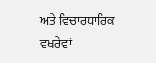ਅਤੇ ਵਿਚਾਰਧਾਰਿਕ ਵਖਰੇਵਾਂ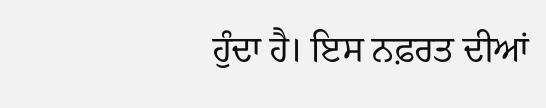ਹੁੰਦਾ ਹੈ। ਇਸ ਨਫ਼ਰਤ ਦੀਆਂ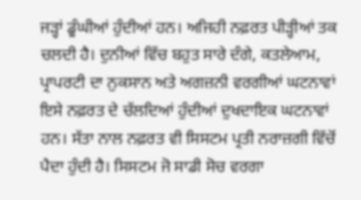ਜੜ੍ਹਾਂ ਡੂੰਘੀਆਂ ਹੁੰਦੀਆਂ ਹਨ। ਅਜਿਹੀ ਨਫ਼ਰਤ ਪੀੜ੍ਹੀਆਂ ਤਕ ਚਲਦੀ ਹੈ। ਦੁਨੀਆਂ ਵਿੱਚ ਬਹੁਤ ਸਾਰੇ ਦੰਗੇ, ਕਤਲੇਆਮ, ਪ੍ਰਾਪਰਟੀ ਦਾ ਨੁਕਸਾਨ ਅਤੇ ਅਗਜ਼ਨੀ ਵਰਗੀਆਂ ਘਟਨਾਵਾਂ ਇਸੇ ਨਫ਼ਰਤ ਦੇ ਚੱਲਦਿਆਂ ਹੁੰਦੀਆਂ ਦੁਖਦਾਇਕ ਘਟਨਾਵਾਂ ਹਨ। ਸੱਤਾ ਨਾਲ ਨਫ਼ਰਤ ਵੀ ਸਿਸਟਮ ਪ੍ਰਤੀ ਨਰਾਜ਼ਗੀ ਵਿੱਚੋਂ ਪੈਦਾ ਹੁੰਦੀ ਹੈ। ਸਿਸਟਮ ਜੋ ਸਾਡੀ ਸੋਚ ਵਰਗਾ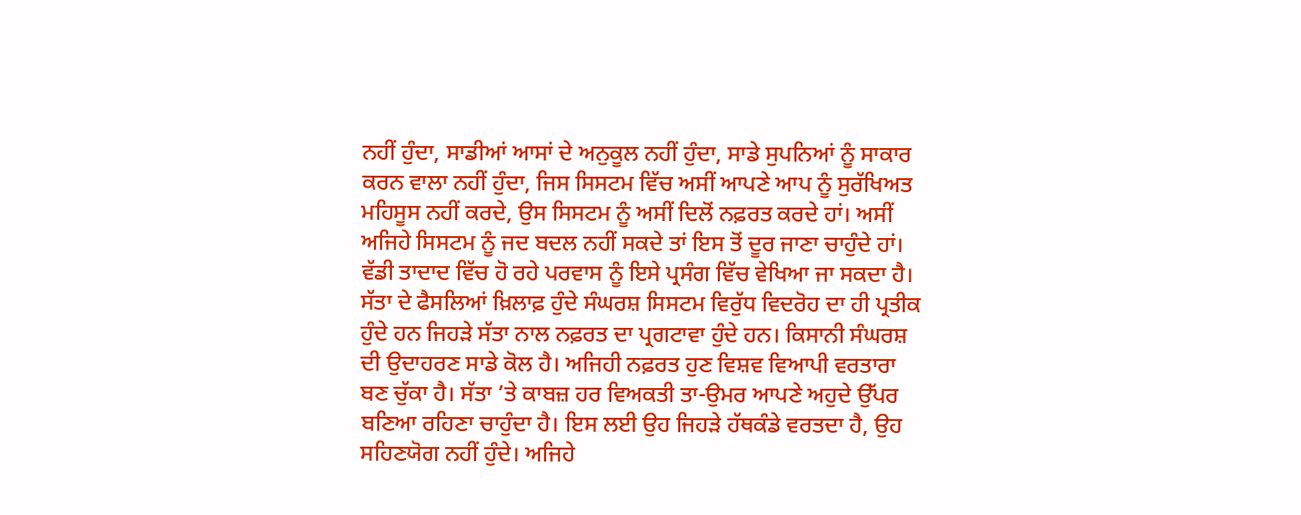ਨਹੀਂ ਹੁੰਦਾ, ਸਾਡੀਆਂ ਆਸਾਂ ਦੇ ਅਨੁਕੂਲ ਨਹੀਂ ਹੁੰਦਾ, ਸਾਡੇ ਸੁਪਨਿਆਂ ਨੂੰ ਸਾਕਾਰ ਕਰਨ ਵਾਲਾ ਨਹੀਂ ਹੁੰਦਾ, ਜਿਸ ਸਿਸਟਮ ਵਿੱਚ ਅਸੀਂ ਆਪਣੇ ਆਪ ਨੂੰ ਸੁਰੱਖਿਅਤ ਮਹਿਸੂਸ ਨਹੀਂ ਕਰਦੇ, ਉਸ ਸਿਸਟਮ ਨੂੰ ਅਸੀਂ ਦਿਲੋਂ ਨਫ਼ਰਤ ਕਰਦੇ ਹਾਂ। ਅਸੀਂ ਅਜਿਹੇ ਸਿਸਟਮ ਨੂੰ ਜਦ ਬਦਲ ਨਹੀਂ ਸਕਦੇ ਤਾਂ ਇਸ ਤੋਂ ਦੂਰ ਜਾਣਾ ਚਾਹੁੰਦੇ ਹਾਂ। ਵੱਡੀ ਤਾਦਾਦ ਵਿੱਚ ਹੋ ਰਹੇ ਪਰਵਾਸ ਨੂੰ ਇਸੇ ਪ੍ਰਸੰਗ ਵਿੱਚ ਵੇਖਿਆ ਜਾ ਸਕਦਾ ਹੈ। ਸੱਤਾ ਦੇ ਫੈਸਲਿਆਂ ਖ਼ਿਲਾਫ਼ ਹੁੰਦੇ ਸੰਘਰਸ਼ ਸਿਸਟਮ ਵਿਰੁੱਧ ਵਿਦਰੋਹ ਦਾ ਹੀ ਪ੍ਰਤੀਕ ਹੁੰਦੇ ਹਨ ਜਿਹੜੇ ਸੱਤਾ ਨਾਲ ਨਫ਼ਰਤ ਦਾ ਪ੍ਰਗਟਾਵਾ ਹੁੰਦੇ ਹਨ। ਕਿਸਾਨੀ ਸੰਘਰਸ਼ ਦੀ ਉਦਾਹਰਣ ਸਾਡੇ ਕੋਲ ਹੈ। ਅਜਿਹੀ ਨਫ਼ਰਤ ਹੁਣ ਵਿਸ਼ਵ ਵਿਆਪੀ ਵਰਤਾਰਾ ਬਣ ਚੁੱਕਾ ਹੈ। ਸੱਤਾ ’ਤੇ ਕਾਬਜ਼ ਹਰ ਵਿਅਕਤੀ ਤਾ-ਉਮਰ ਆਪਣੇ ਅਹੁਦੇ ਉੱਪਰ ਬਣਿਆ ਰਹਿਣਾ ਚਾਹੁੰਦਾ ਹੈ। ਇਸ ਲਈ ਉਹ ਜਿਹੜੇ ਹੱਥਕੰਡੇ ਵਰਤਦਾ ਹੈ, ਉਹ ਸਹਿਣਯੋਗ ਨਹੀਂ ਹੁੰਦੇ। ਅਜਿਹੇ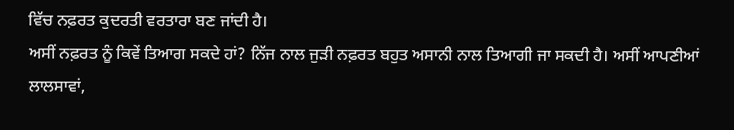ਵਿੱਚ ਨਫ਼ਰਤ ਕੁਦਰਤੀ ਵਰਤਾਰਾ ਬਣ ਜਾਂਦੀ ਹੈ।
ਅਸੀਂ ਨਫ਼ਰਤ ਨੂੰ ਕਿਵੇਂ ਤਿਆਗ ਸਕਦੇ ਹਾਂ? ਨਿੱਜ ਨਾਲ ਜੁੜੀ ਨਫ਼ਰਤ ਬਹੁਤ ਅਸਾਨੀ ਨਾਲ ਤਿਆਗੀ ਜਾ ਸਕਦੀ ਹੈ। ਅਸੀਂ ਆਪਣੀਆਂ ਲਾਲਸਾਵਾਂ,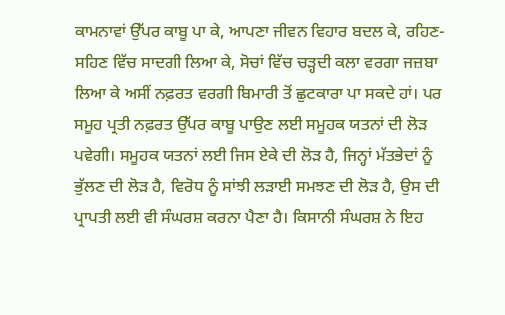ਕਾਮਨਾਵਾਂ ਉੱਪਰ ਕਾਬੂ ਪਾ ਕੇ, ਆਪਣਾ ਜੀਵਨ ਵਿਹਾਰ ਬਦਲ ਕੇ, ਰਹਿਣ-ਸਹਿਣ ਵਿੱਚ ਸਾਦਗੀ ਲਿਆ ਕੇ, ਸੋਚਾਂ ਵਿੱਚ ਚੜ੍ਹਦੀ ਕਲਾ ਵਰਗਾ ਜਜ਼ਬਾ ਲਿਆ ਕੇ ਅਸੀਂ ਨਫ਼ਰਤ ਵਰਗੀ ਬਿਮਾਰੀ ਤੋਂ ਛੁਟਕਾਰਾ ਪਾ ਸਕਦੇ ਹਾਂ। ਪਰ ਸਮੂਹ ਪ੍ਰਤੀ ਨਫ਼ਰਤ ਉੱਪਰ ਕਾਬੂ ਪਾਉਣ ਲਈ ਸਮੂਹਕ ਯਤਨਾਂ ਦੀ ਲੋੜ ਪਵੇਗੀ। ਸਮੂਹਕ ਯਤਨਾਂ ਲਈ ਜਿਸ ਏਕੇ ਦੀ ਲੋੜ ਹੈ, ਜਿਨ੍ਹਾਂ ਮੱਤਭੇਦਾਂ ਨੂੰ ਭੁੱਲਣ ਦੀ ਲੋੜ ਹੈ, ਵਿਰੋਧ ਨੂੰ ਸਾਂਝੀ ਲੜਾਈ ਸਮਝਣ ਦੀ ਲੋੜ ਹੈ, ਉਸ ਦੀ ਪ੍ਰਾਪਤੀ ਲਈ ਵੀ ਸੰਘਰਸ਼ ਕਰਨਾ ਪੈਣਾ ਹੈ। ਕਿਸਾਨੀ ਸੰਘਰਸ਼ ਨੇ ਇਹ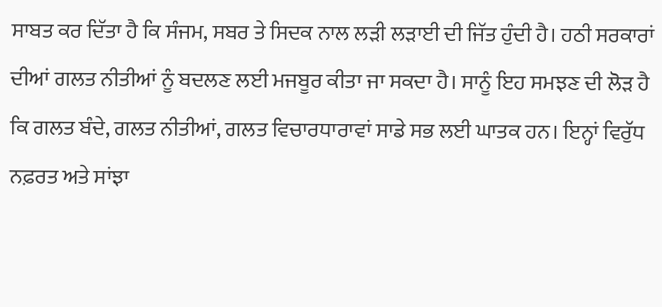ਸਾਬਤ ਕਰ ਦਿੱਤਾ ਹੈ ਕਿ ਸੰਜਮ, ਸਬਰ ਤੇ ਸਿਦਕ ਨਾਲ ਲੜੀ ਲੜਾਈ ਦੀ ਜਿੱਤ ਹੁੰਦੀ ਹੈ। ਹਠੀ ਸਰਕਾਰਾਂ ਦੀਆਂ ਗਲਤ ਨੀਤੀਆਂ ਨੂੰ ਬਦਲਣ ਲਈ ਮਜਬੂਰ ਕੀਤਾ ਜਾ ਸਕਦਾ ਹੈ। ਸਾਨੂੰ ਇਹ ਸਮਝਣ ਦੀ ਲੋੜ ਹੈ ਕਿ ਗਲਤ ਬੰਦੇ, ਗਲਤ ਨੀਤੀਆਂ, ਗਲਤ ਵਿਚਾਰਧਾਰਾਵਾਂ ਸਾਡੇ ਸਭ ਲਈ ਘਾਤਕ ਹਨ। ਇਨ੍ਹਾਂ ਵਿਰੁੱਧ ਨਫ਼ਰਤ ਅਤੇ ਸਾਂਝਾ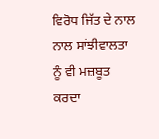ਵਿਰੋਧ ਜਿੱਤ ਦੇ ਨਾਲ ਨਾਲ ਸਾਂਝੀਵਾਲਤਾ ਨੂੰ ਵੀ ਮਜ਼ਬੂਤ ਕਰਦਾ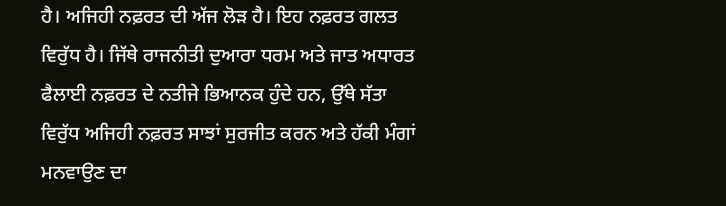ਹੈ। ਅਜਿਹੀ ਨਫ਼ਰਤ ਦੀ ਅੱਜ ਲੋੜ ਹੈ। ਇਹ ਨਫ਼ਰਤ ਗਲਤ ਵਿਰੁੱਧ ਹੈ। ਜਿੱਥੇ ਰਾਜਨੀਤੀ ਦੁਆਰਾ ਧਰਮ ਅਤੇ ਜਾਤ ਅਧਾਰਤ ਫੈਲਾਈ ਨਫ਼ਰਤ ਦੇ ਨਤੀਜੇ ਭਿਆਨਕ ਹੁੰਦੇ ਹਨ, ਉੱਥੇ ਸੱਤਾ ਵਿਰੁੱਧ ਅਜਿਹੀ ਨਫ਼ਰਤ ਸਾਝਾਂ ਸੁਰਜੀਤ ਕਰਨ ਅਤੇ ਹੱਕੀ ਮੰਗਾਂ ਮਨਵਾਉਣ ਦਾ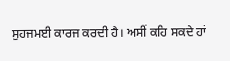ਸੁਹਜਮਈ ਕਾਰਜ ਕਰਦੀ ਹੈ। ਅਸੀਂ ਕਹਿ ਸਕਦੇ ਹਾਂ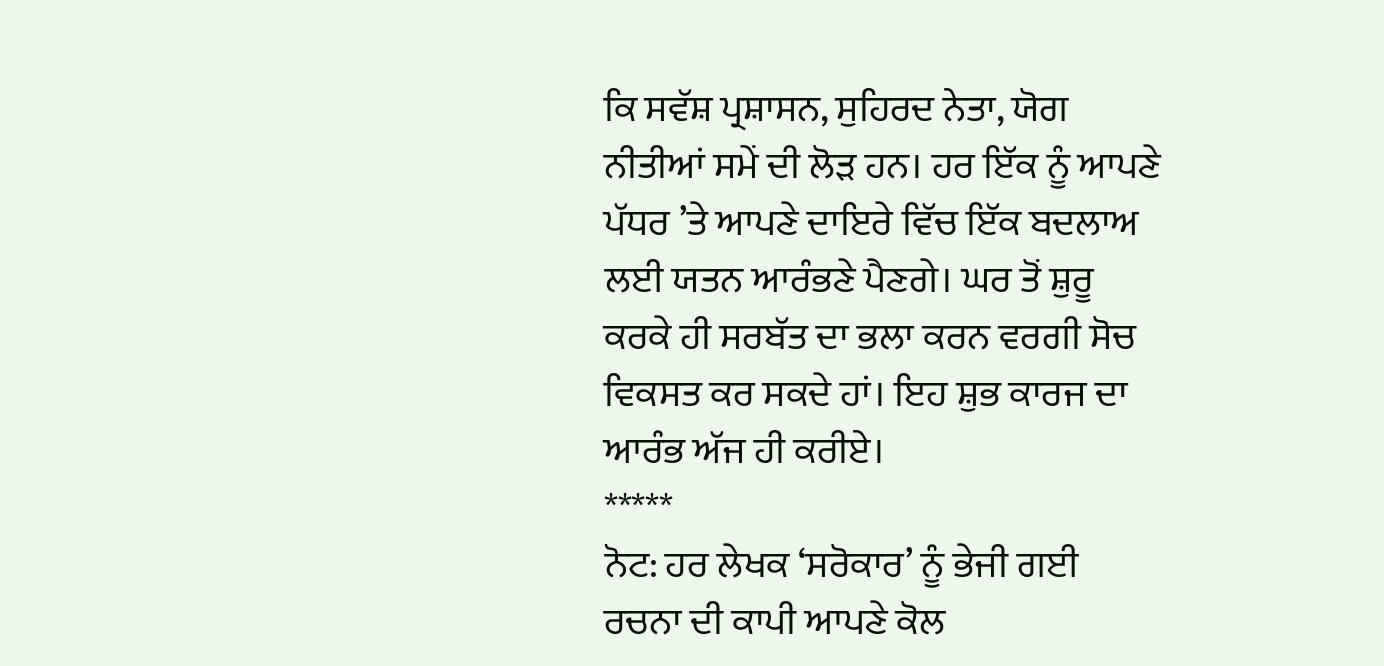ਕਿ ਸਵੱਸ਼ ਪ੍ਰਸ਼ਾਸਨ, ਸੁਹਿਰਦ ਨੇਤਾ, ਯੋਗ ਨੀਤੀਆਂ ਸਮੇਂ ਦੀ ਲੋੜ ਹਨ। ਹਰ ਇੱਕ ਨੂੰ ਆਪਣੇ ਪੱਧਰ ’ਤੇ ਆਪਣੇ ਦਾਇਰੇ ਵਿੱਚ ਇੱਕ ਬਦਲਾਅ ਲਈ ਯਤਨ ਆਰੰਭਣੇ ਪੈਣਗੇ। ਘਰ ਤੋਂ ਸ਼ੁਰੂ ਕਰਕੇ ਹੀ ਸਰਬੱਤ ਦਾ ਭਲਾ ਕਰਨ ਵਰਗੀ ਸੋਚ ਵਿਕਸਤ ਕਰ ਸਕਦੇ ਹਾਂ। ਇਹ ਸ਼ੁਭ ਕਾਰਜ ਦਾ ਆਰੰਭ ਅੱਜ ਹੀ ਕਰੀਏ।
*****
ਨੋਟ: ਹਰ ਲੇਖਕ ‘ਸਰੋਕਾਰ’ ਨੂੰ ਭੇਜੀ ਗਈ ਰਚਨਾ ਦੀ ਕਾਪੀ ਆਪਣੇ ਕੋਲ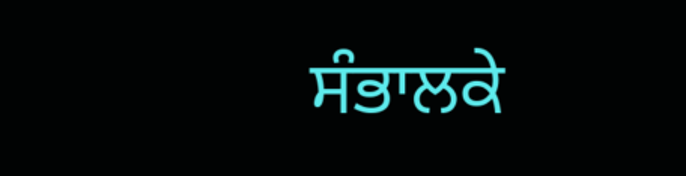ਸੰਭਾਲਕੇ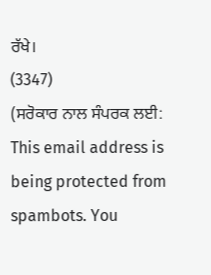ਰੱਖੇ।
(3347)
(ਸਰੋਕਾਰ ਨਾਲ ਸੰਪਰਕ ਲਈ: This email address is being protected from spambots. You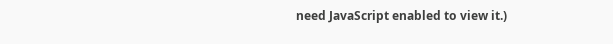need JavaScript enabled to view it.)